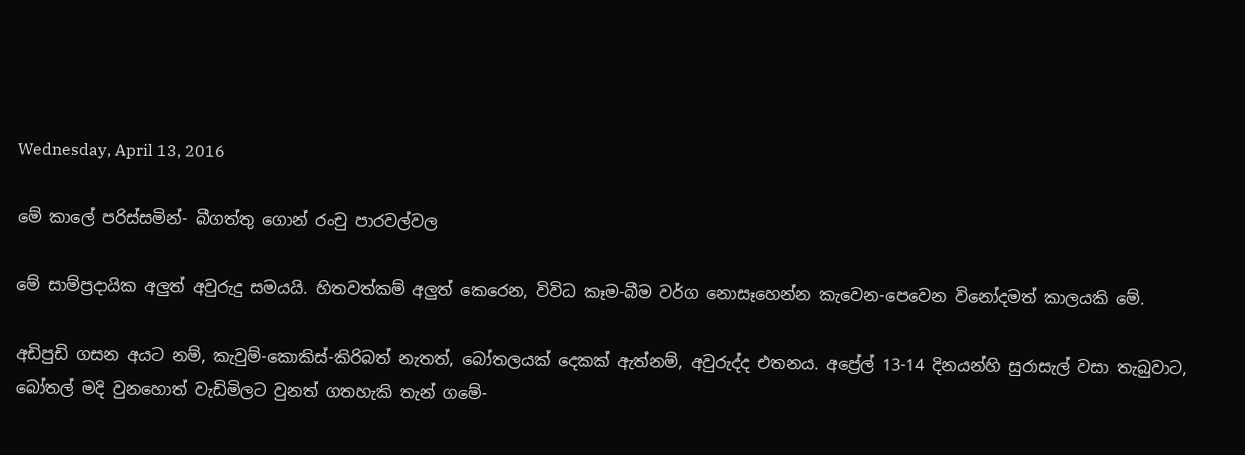Wednesday, April 13, 2016

මේ කාලේ පරිස්සමින්- බීගත්තු ගොන් රංචු පාරවල්වල

මේ සාම්ප්‍රදායික අලුත් අවුරුදු සමයයි. හිතවත්කම් අලුත් කෙරෙන, විවිධ කෑම-බීම වර්ග නොසෑහෙන්න කැවෙන-පෙවෙන විනෝදමත් කාලයකි මේ.

අඩිපුඩි ගසන අයට නම්, කැවුම්-කොකිස්-කිරිබත් නැතත්, බෝතලයක් දෙකක් ඇත්නම්, අවුරුද්ද එතනය. අප්‍රේල් 13-14 දිනයන්හි සුරාසැල් වසා තැබුවාට, බෝතල් මදි වුනහොත් වැඩිමිලට වුනත් ගතහැකි තැන් ගමේ-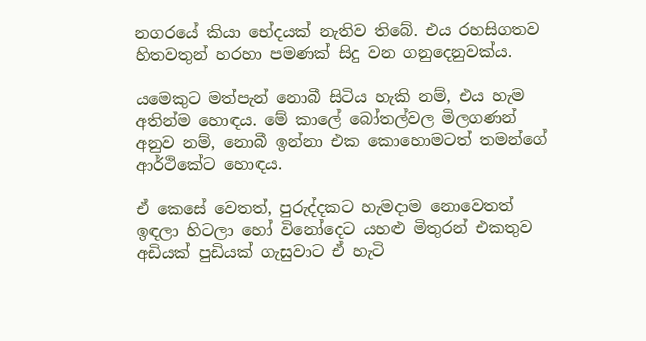නගරයේ කියා භේදයක් නැතිව තිබේ. එය රහසිගතව හිතවතුන් හරහා පමණක් සිදු වන ගනුදෙනුවක්ය.

යමෙකුට මත්පැන් නොබී සිටිය හැකි නම්, එය හැම අතින්ම හොඳය. මේ කාලේ බෝතල්වල මිලගණන් අනුව නම්, නොබී ඉන්නා එක කොහොමටත් තමන්ගේ ආර්ථිකේට හොඳය.

ඒ කෙසේ වෙතත්, පුරුද්දකට හැමදාම නොවෙතත් ඉඳලා හිටලා හෝ විනෝදෙට යහළු මිතුරන් එකතුව අඩියක් පුඩියක් ගැසුවාට ඒ හැටි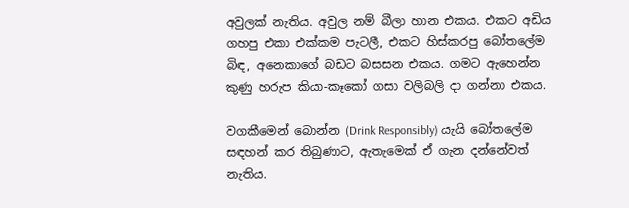අවුලක් නැතිය. අවුල නම් බීලා හාන එකය. එකට අඩිය ගහපු එකා එක්කම පැටලී, එකට හිස්කරපු බෝතලේම බිඳ, අනෙකාගේ බඩට බසසන එකය. ගමට ඇහෙන්න කුණු හරුප කියා-කෑකෝ ගසා වලිබලි දා ගන්නා එකය.

වගකීමෙන් බොන්න (Drink Responsibly) යැයි බෝතලේම සඳහන් කර තිබුණාට, ඇතැමෙක් ඒ ගැන දන්නේවත් නැතිය.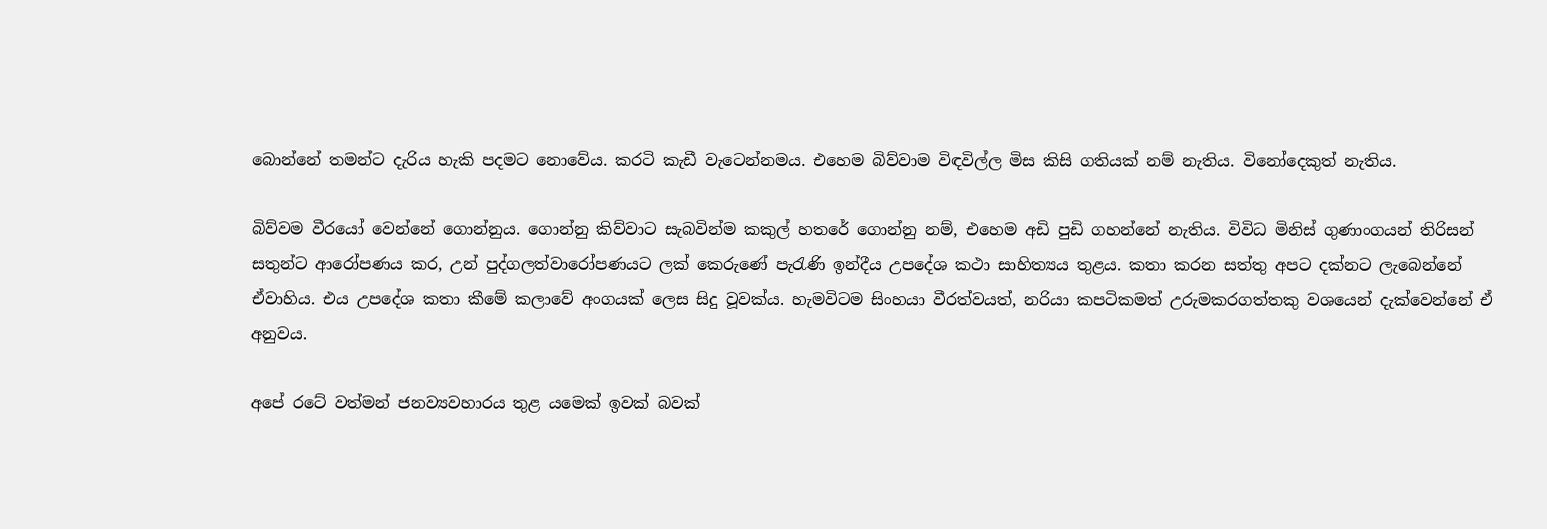බොන්නේ තමන්ට දැරිය හැකි පදමට නොවේය. කරටි කැඩී වැටෙන්නමය. එහෙම බිව්වාම විඳවිල්ල මිස කිසි ගතියක් නම් නැතිය. විනෝදෙකුත් නැතිය.

බිව්වම වීරයෝ වෙන්නේ ගොන්නුය. ගොන්නු කිව්වාට සැබවින්ම කකුල් හතරේ ගොන්නු නම්, එහෙම අඩි පුඩි ගහන්නේ නැතිය. විවිධ මිනිස් ගුණාංගයන් තිරිසන් සතුන්ට ආරෝපණය කර, උන් පුද්ගලත්වාරෝපණයට ලක් කෙරුණේ පැරැණි ඉන්දීය උපදේශ කථා සාහිත්‍යය තුළය. කතා කරන සත්තු අපට දක්නට ලැබෙන්නේ ඒවාහිය. එය උපදේශ කතා කීමේ කලාවේ අංගයක් ලෙස සිදු වූවක්ය. හැමවිටම සිංහයා වීරත්වයත්, නරියා කපටිකමත් උරුමකරගත්තකු වශයෙන් දැක්වෙන්නේ ඒ අනුවය.

අපේ රටේ වත්මන් ජනව්‍යවහාරය තුළ යමෙක් ඉවක් බවක්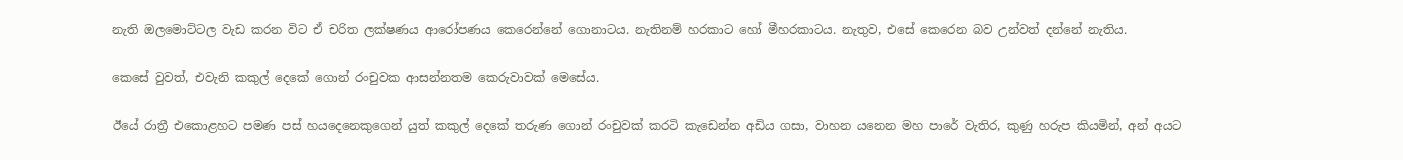නැති ඔලමොට්ටල වැඩ කරන විට ඒ චරිත ලක්ෂණය ආරෝපණය කෙරෙන්නේ ගොනාටය. නැතිනම් හරකාට හෝ මීහරකාටය. නැතුව, එසේ කෙරෙන බව උන්වත් දන්නේ නැතිය.

කෙසේ වුවත්, එවැනි කකුල් දෙකේ ගොන් රංචුවක ආසන්නතම කෙරුවාවක් මෙසේය.

ඊයේ රාත්‍රී එකොළහට පමණ පස් හයදෙනෙකුගෙන් යුත් කකුල් දෙකේ තරුණ ගොන් රංචුවක් කරටි කැඩෙන්න අඩිය ගසා, වාහන යනෙන මහ පාරේ වැතිර, කුණු හරුප කියමින්, අන් අයට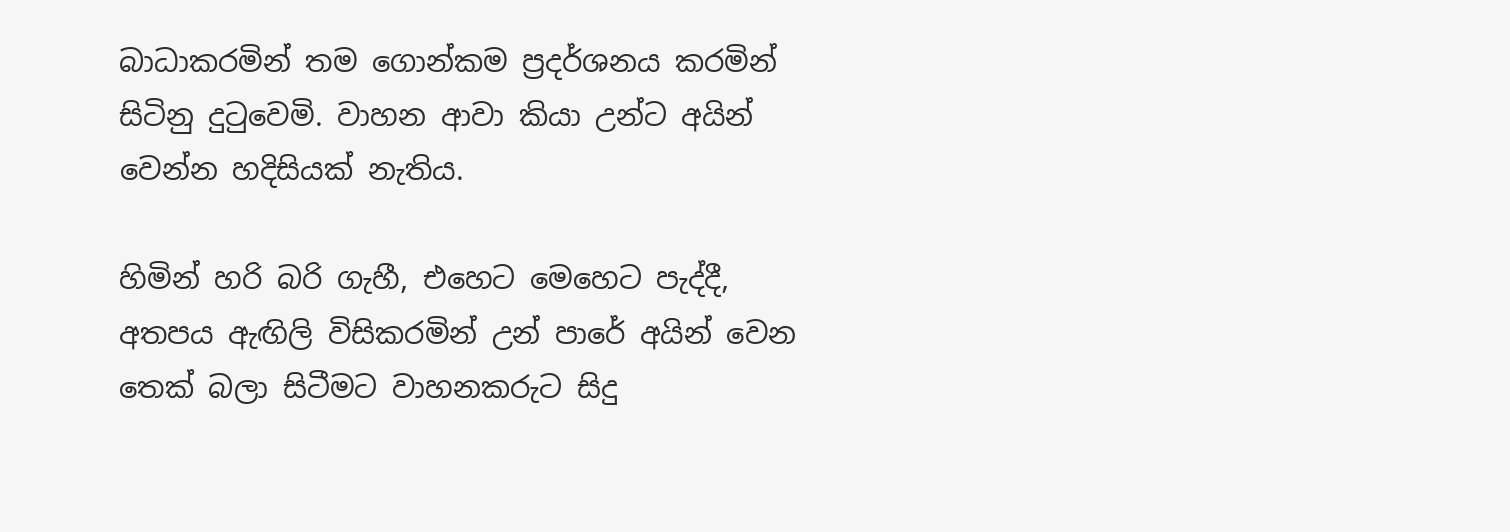බාධාකරමින් තම ගොන්කම ප්‍රදර්ශනය කරමින් සිටිනු දුටුවෙමි. වාහන ආවා කියා උන්ට අයින් වෙන්න හදිසියක් නැතිය.

හිමින් හරි බරි ගැහී, එහෙට මෙහෙට පැද්දී, අතපය ඇඟිලි විසිකරමින් උන් පාරේ අයින් වෙන තෙක් බලා සිටීමට වාහනකරුට සිදු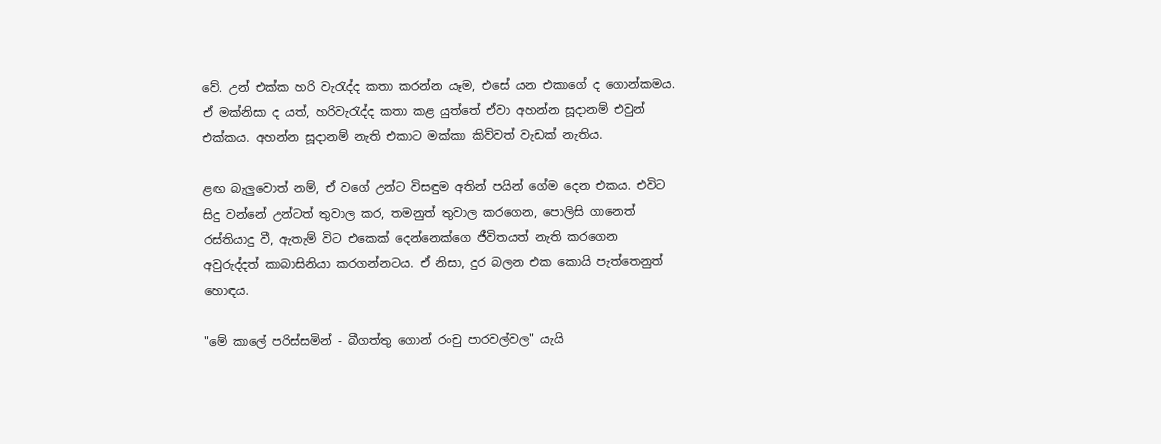වේ. උන් එක්ක හරි වැරැද්ද කතා කරන්න යෑම, එසේ යන එකාගේ ද ගොන්කමය. ඒ මක්නිසා ද යත්, හරිවැරැද්ද කතා කළ යුත්තේ ඒවා අහන්න සූදානම් එවුන් එක්කය. අහන්න සූදානම් නැති එකාට මක්කා කිව්වත් වැඩක් නැතිය.

ළඟ බැලුවොත් නම්, ඒ වගේ උන්ට විසඳුම අතින් පයින් ගේම දෙන එකය. එවිට සිදු වන්නේ උන්ටත් තුවාල කර, තමනුත් තුවාල කරගෙන, පොලිසි ගානෙත් රස්තියාදු වී, ඇතැම් විට එකෙක් දෙන්නෙක්ගෙ ජීවිතයත් නැති කරගෙන අවුරුද්දත් කාබාසිනියා කරගන්නටය. ඒ නිසා, දුර බලන එක කොයි පැත්තෙනුත් හොඳය.

"මේ කාලේ පරිස්සමින් - බීගත්තු ගොන් රංචු පාරවල්වල" යැයි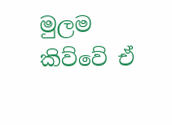මුලම කිව්වේ ඒ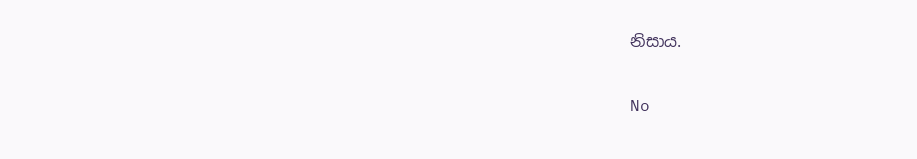නිසාය.

No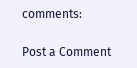comments:

Post a Comment